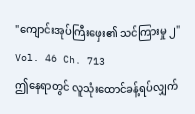"ကျောင်းအုပ်ကြီးဖှေး၏ သင်ကြားမှု ၂"
Vol. 46 Ch. 713
ဤနေရာတွင် လူသုံးထောင်ခန့်ရပ်လျှက်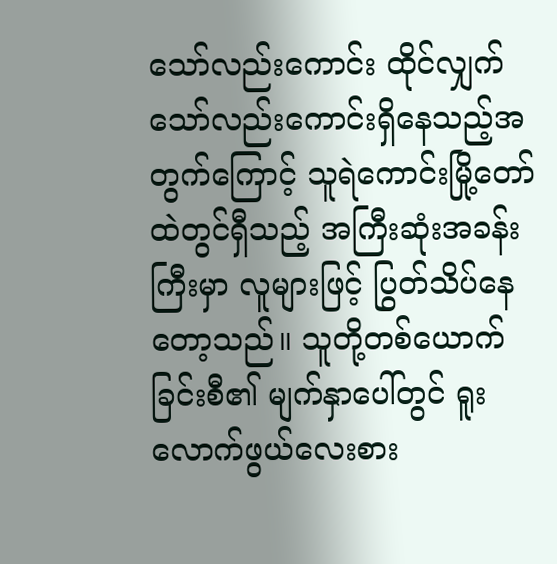သော်လည်းကောင်း ထိုင်လျှက်သော်လည်းကောင်းရှိနေသည့်အတွက်ကြောင့် သူရဲကောင်းမြို့တော်ထဲတွင်ရှီသည့် အကြီးဆုံးအခန်းကြီးမှာ လူများဖြင့် ပြွတ်သိပ်နေတော့သည်။ သူတို့တစ်ယောက်ခြင်းစီ၏ မျက်နှာပေါ်တွင် ရူးလောက်ဖွယ်လေးစား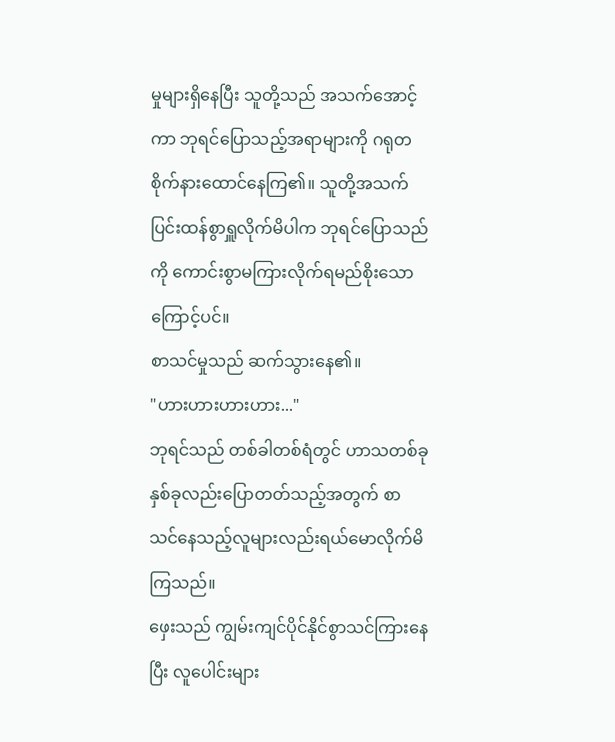မှုများရှိနေပြီး သူတို့သည် အသက်အောင့်ကာ ဘုရင်ပြောသည့်အရာများကို ဂရုတစိုက်နားထောင်နေကြ၏။ သူတို့အသက်ပြင်းထန်စွာရှူလိုက်မိပါက ဘုရင်ပြောသည်ကို ကောင်းစွာမကြားလိုက်ရမည်စိုးသောကြောင့်ပင်။
စာသင်မှုသည် ဆက်သွားနေ၏။
"ဟားဟားဟားဟား..."
ဘုရင်သည် တစ်ခါတစ်ရံတွင် ဟာသတစ်ခုနှစ်ခုလည်းပြောတတ်သည့်အတွက် စာသင်နေသည့်လူများလည်းရယ်မောလိုက်မိကြသည်။
ဖှေးသည် ကျွမ်းကျင်ပိုင်နိုင်စွာသင်ကြားနေပြီး လူပေါင်းများ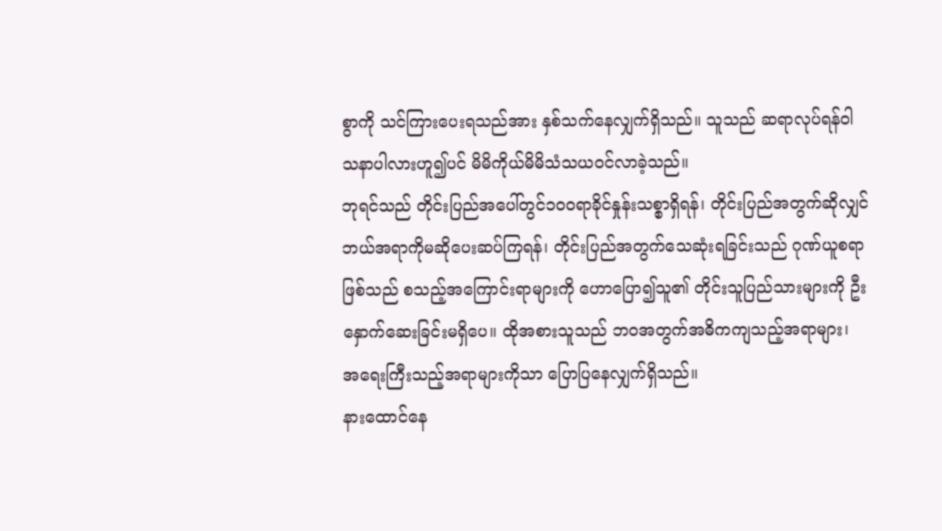စွာကို သင်ကြားပေးရသည်အား နှစ်သက်နေလျှက်ရှိသည်။ သူသည် ဆရာလုပ်ရန်၀ါသနာပါလားဟူ၍ပင် မိမိကိုယ်မိမိသံသယ၀င်လာခဲ့သည်။
ဘုရင်သည် တိုင်းပြည်အပေါ်တွင်၁၀၀ရာခိုင်နှုန်းသစ္စာရှိရန်၊ တိုင်းပြည်အတွက်ဆိုလျှင် ဘယ်အရာကိုမဆိုပေးဆပ်ကြရန်၊ တိုင်းပြည်အတွက်သေဆုံးရခြင်းသည် ဂုဏ်ယူစရာဖြစ်သည် စသည့်အကြောင်းရာများကို ဟောပြော၍သူ၏ တိုင်းသူပြည်သားများကို ဦးနှောက်ဆေးခြင်းမရှိပေ။ ထိုအစားသူသည် ဘ၀အတွက်အဓိကကျသည့်အရာများ၊ အရေးကြီးသည့်အရာများကိုသာ ပြောပြနေလျှက်ရှိသည်။
နားထောင်နေ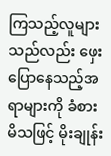ကြသည့်လူများသည်လည်း ဖှေးပြောနေသည့်အရာများကို ခံစားမိသဖြင့် မိုးချုန်း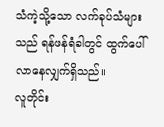သံကဲ့သို့သော လက်ခုပ်သံများသည် ရန်ဖန်ရံခါတွင် ထွက်ပေါ်လာနေလျှက်ရှိသည်။
လူတိုင်း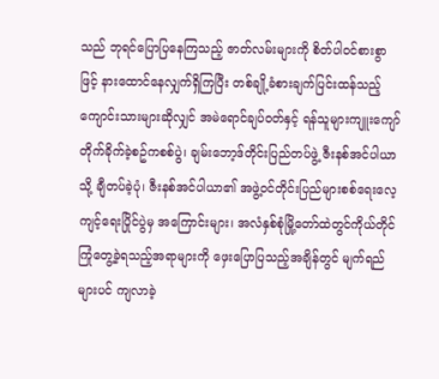သည် ဘုရင်ပြောပြနေကြသည့် ဇာတ်လမ်းများကို စိတ်ပါ၀င်စားစွာဖြင့် နားထောင်နေလျှက်ရှိကြပြီး တစ်ချို့ခံစားချက်ပြင်းထန်သည့်ကျောင်းသားများဆိုလျှင် အမဲရောင်ချပ်၀တ်နှင့် ရန်သူများကျူးကျော်တိုက်ခိုက်ခဲ့စဥ်ကစစ်ပွဲ၊ ချမ်းဘော့ဒ်တိုင်းပြည်တပ်ဖွဲ့ ဇီးနစ်အင်ပါယာသို့ ချီတပ်ခဲ့ပုံ၊ ဇီးနစ်အင်ပါယာ၏ အဖွဲ့၀င်တိုင်းပြည်များစစ်ရေးလေ့ကျင့်ရေးပြိုင်ပွဲမှ အကြောင်းများ၊ အလံနှစ်စုံမြို့တော်ထဲတွင်ကိုယ်တိုင်ကြုံတွေ့ခဲ့ရသည့်အရာများကို ဖှေးပြောပြသည့်အချိန်တွင် မျက်ရည်များပင် ကျလာခဲ့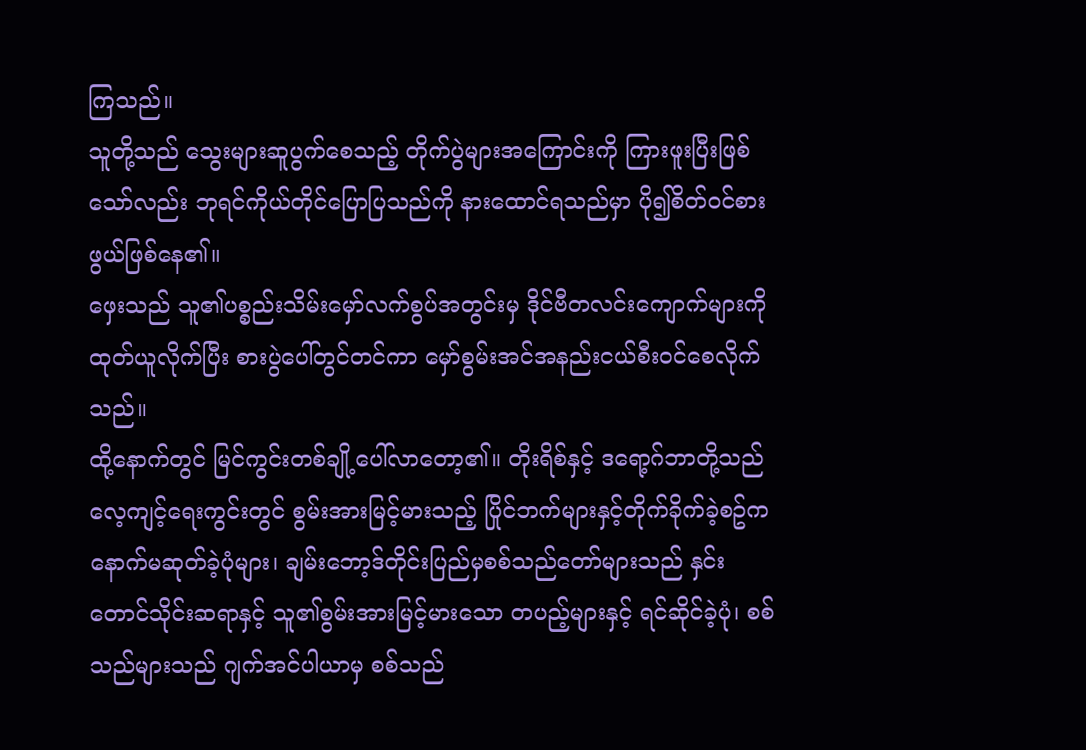ကြသည်။
သူတို့သည် သွေးများဆူပွက်စေသည့် တိုက်ပွဲများအကြောင်းကို ကြားဖူးပြီးဖြစ်သော်လည်း ဘုရင်ကိုယ်တိုင်ပြောပြသည်ကို နားထောင်ရသည်မှာ ပို၍စိတ်၀င်စားဖွယ်ဖြစ်နေ၏။
ဖှေးသည် သူ၏ပစ္စည်းသိမ်းမှော်လက်စွပ်အတွင်းမှ ဒိုင်ဗီတလင်းကျောက်များကို ထုတ်ယူလိုက်ပြီး စားပွဲပေါ်တွင်တင်ကာ မှော်စွမ်းအင်အနည်းငယ်စီး၀င်စေလိုက်သည်။
ထို့နောက်တွင် မြင်ကွင်းတစ်ချို့ပေါ်လာတော့၏။ တိုးရိစ်နှင့် ဒရော့ဂ်ဘာတို့သည် လေ့ကျင့်ရေးကွင်းတွင် စွမ်းအားမြင့်မားသည့် ပြိုင်ဘက်များနှင့်တိုက်ခိုက်ခဲ့စဥ်က နောက်မဆုတ်ခဲ့ပုံများ၊ ချမ်းဘော့ဒ်တိုင်းပြည်မှစစ်သည်တော်များသည် နှင်းတောင်သိုင်းဆရာနှင့် သူ၏စွမ်းအားမြင့်မားသော တပည့်များနှင့် ရင်ဆိုင်ခဲ့ပုံ၊ စစ်သည်များသည် ဂျက်အင်ပါယာမှ စစ်သည်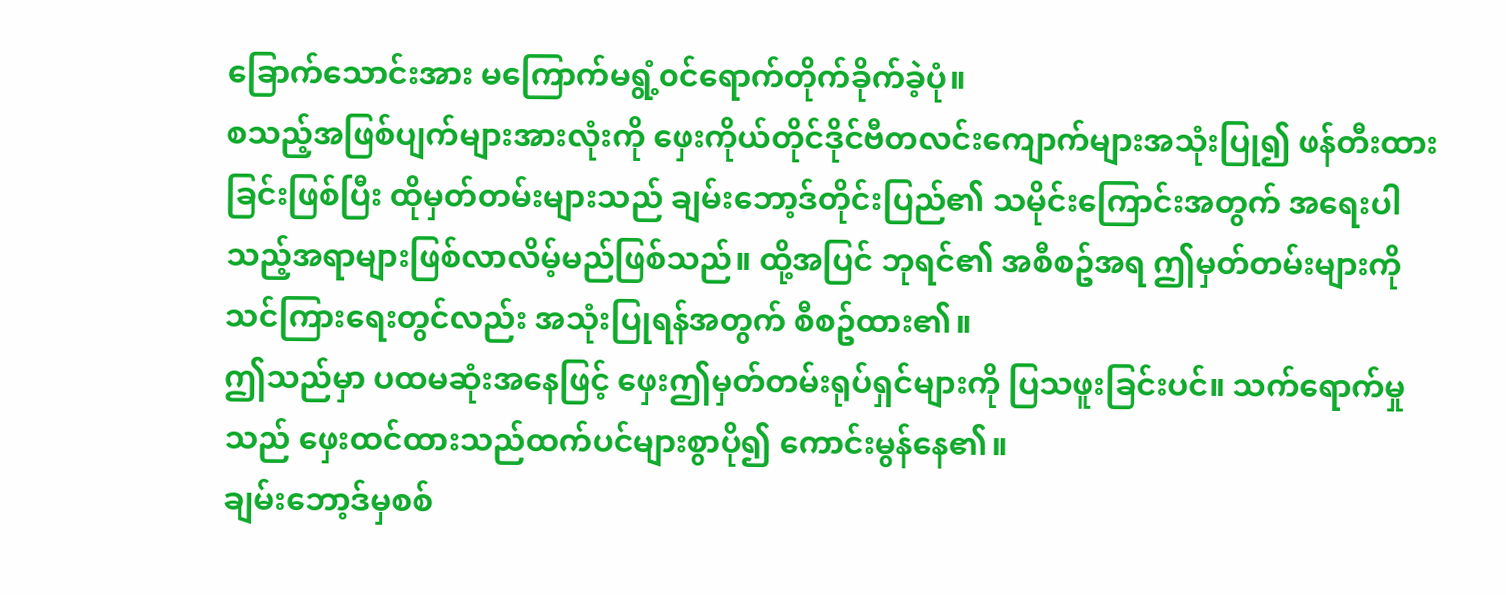ခြောက်သောင်းအား မကြောက်မရွံ့၀င်ရောက်တိုက်ခိုက်ခဲ့ပုံ။
စသည့်အဖြစ်ပျက်များအားလုံးကို ဖှေးကိုယ်တိုင်ဒိုင်ဗီတလင်းကျောက်များအသုံးပြု၍ ဖန်တီးထားခြင်းဖြစ်ပြီး ထိုမှတ်တမ်းများသည် ချမ်းဘော့ဒ်တိုင်းပြည်၏ သမိုင်းကြောင်းအတွက် အရေးပါသည့်အရာများဖြစ်လာလိမ့်မည်ဖြစ်သည်။ ထို့အပြင် ဘုရင်၏ အစီစဥ်အရ ဤမှတ်တမ်းများကို သင်ကြားရေးတွင်လည်း အသုံးပြုရန်အတွက် စီစဥ်ထား၏။
ဤသည်မှာ ပထမဆုံးအနေဖြင့် ဖှေးဤမှတ်တမ်းရုပ်ရှင်များကို ပြသဖူးခြင်းပင်။ သက်ရောက်မှုသည် ဖှေးထင်ထားသည်ထက်ပင်များစွာပို၍ ကောင်းမွန်နေ၏။
ချမ်းဘော့ဒ်မှစစ်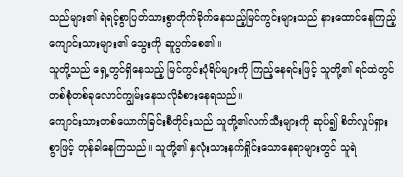သည်များ၏ ရဲရင့်စွာပြတ်သားစွာတိုက်ခိုက်နေသည့်မြင်ကွင်းများသည် နားထောင်နေကြည့်ကျောင်းသားများ၏ သွေးကို ဆူပွက်စေ၏။
သူတို့သည် ရှေ့တွင်ရှိနေသည့် မြင်ကွင်းပုံရိပ်များကို ကြည့်နေရင်းဖြင့် သူတို့၏ ရင်ထဲတွင် တစ်စုံတစ်ခုလောင်ကျွမ်းနေသလိုခံစားနေရသည်။
ကျောင်းသားတစ်ယောက်ခြင်းစီတိုင်းသည် သူတို့၏လက်သီးများကို ဆုပ်၍ စိတ်လှုပ်ရှားစွာဖြင့် တုန်ခါနေကြသည်။ သူတို့၏ နှလုံးသားနက်ရှိုင်းသောနေရာများတွင် သူရဲ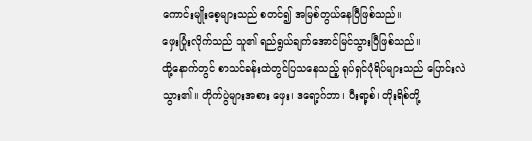ကောင်းမျိုးစေ့များသည် စတင်၍ အမြစ်တွယ်နေပြီဖြစ်သည်။
ဖှေးပြုံးလိုက်သည် သူ၏ ရည်ရွယ်ချက်အောင်မြင်သွားပြီဖြစ်သည်။
ထို့နောက်တွင် စာသင်ခန်းထဲတွင်ပြသနေသည့် ရုပ်ရှင်ပုံရိပ်များသည် ပြောင်းလဲသွား၏။ တိုက်ပွဲများအစား ဖှေး၊ ဒရော့ဂ်ဘာ၊ ပီးရာ့စ်၊ တိုးရိစ်တို့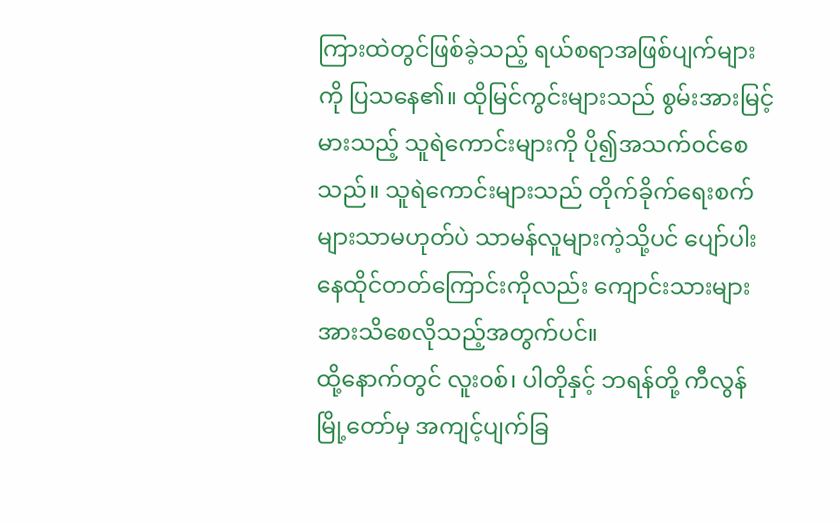ကြားထဲတွင်ဖြစ်ခဲ့သည့် ရယ်စရာအဖြစ်ပျက်များကို ပြသနေ၏။ ထိုမြင်ကွင်းများသည် စွမ်းအားမြင့်မားသည့် သူရဲကောင်းများကို ပို၍အသက်၀င်စေသည်။ သူရဲကောင်းများသည် တိုက်ခိုက်ရေးစက်များသာမဟုတ်ပဲ သာမန်လူများကဲ့သို့ပင် ပျော်ပါးနေထိုင်တတ်ကြောင်းကိုလည်း ကျောင်းသားများအားသိစေလိုသည့်အတွက်ပင်။
ထို့နောက်တွင် လူး၀စ်၊ ပါတိုနှင့် ဘရန်တို့ ကီလွန်မြို့တော်မှ အကျင့်ပျက်ခြ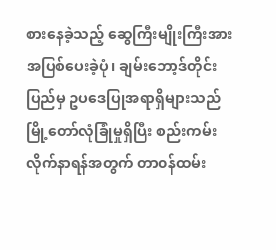စားနေခဲ့သည့် ဆွေကြီးမျိုးကြီးအား အပြစ်ပေးခဲ့ပုံ၊ ချမ်းဘော့ဒ်တိုင်းပြည်မှ ဥပဒေပြုအရာရှိများသည် မြို့တော်လုံခြုံမှုရှိပြီး စည်းကမ်းလိုက်နာရန်အတွက် တာ၀န်ထမ်း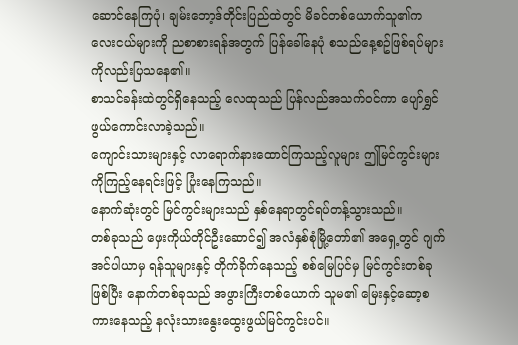ဆောင်နေကြပုံ၊ ချမ်းဘော့ဒ်တိုင်းပြည်ထဲတွင် မိခင်တစ်ယောက်သူ၏ကလေးငယ်များကို ညစာစားရန်အတွက် ပြန်ခေါ်နေပုံ စသည်နေ့စဥ်ဖြစ်ရပ်များကိုလည်းပြသနေ၏။
စာသင်ခန်းထဲတွင်ရှိနေသည့် လေထုသည် ပြန်လည်အသက်၀င်ကာ ပျော်ရွှင်ဖွယ်ကောင်းလာခဲ့သည်။
ကျောင်းသားများနှင့် လာရောက်နားထောင်ကြသည့်လူများ ဤမြင်ကွင်းများကိုကြည့်နေရင်းဖြင့် ပြုံးနေကြသည်။
နောက်ဆုံးတွင် မြင်ကွင်းများသည် နှစ်နေရာတွင်ရပ်တန့်သွားသည်။
တစ်ခုသည် ဖှေးကိုယ်တိုင်ဦးဆောင်၍ အလံနှစ်စုံမြို့တော်၏ အရှေ့တွင် ဂျက်အင်ပါယာမှ ရန်သူများနှင့် တိုက်ခိုက်နေသည့် စစ်မြေပြင်မှ မြင်ကွင်းတစ်ခုဖြစ်ပြီး နောက်တစ်ခုသည် အဖွားကြီးတစ်ယောက် သူမ၏ မြေးနှင့်ဆော့စကားနေသည့် နလုံးသားနွေးထွေးဖွယ်မြင်ကွင်းပင်။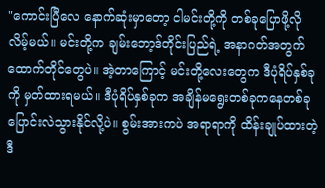"ကောင်းပြီလေ နောက်ဆုံးမှာတော့ ငါမင်းတို့ကို တစ်ခုပြောဖို့လိုလိမ့်မယ်။ မင်းတို့က ချမ်းဘော့ဒ်တိုင်းပြည်ရဲ့ အနာဂတ်အတွက် ထောက်တိုင်တွေပဲ။ အဲ့တာကြောင့် မင်းတို့လေးတွေက ဒီပုံရိပ်နှစ်ခုကို မှတ်ထားရမယ်။ ဒီပုံရိပ်နှစ်ခုက အချိန်မရွေးတစ်ခုကနေတစ်ခုပြောင်းလဲသွားနိုင်လို့ပဲ။ စွမ်းအားကပဲ အရာရာကို ထိန်းချုပ်ထားတဲ့ဒီ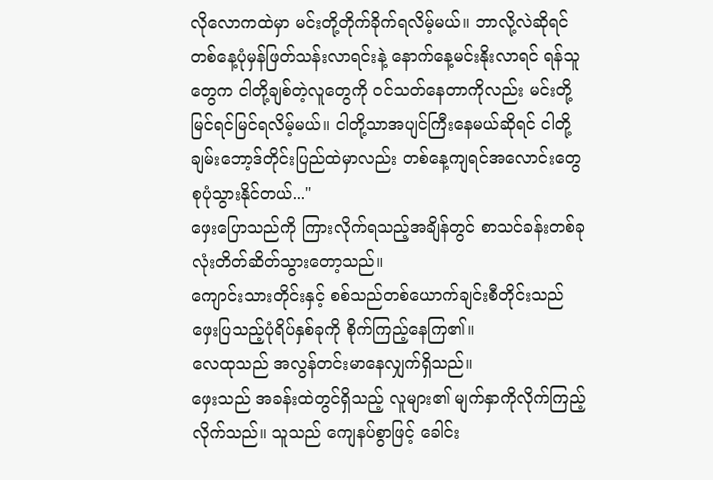လိုလောကထဲမှာ မင်းတို့တိုက်ခိုက်ရလိမ့်မယ်။ ဘာလို့လဲဆိုရင် တစ်နေ့ပုံမှန်ဖြတ်သန်းလာရင်းနဲ့ နောက်နေ့မင်းနိုးလာရင် ရန်သူတွေက ငါတို့ချစ်တဲ့လူတွေကို ၀င်သတ်နေတာကိုလည်း မင်းတို့မြင်ရင်မြင်ရလိမ့်မယ်။ ငါတို့သာအပျင်ကြီးနေမယ်ဆိုရင် ငါတို့ချမ်းဘော့ဒ်တိုင်းပြည်ထဲမှာလည်း တစ်နေ့ကျရင်အလောင်းတွေစုပုံသွားနိုင်တယ်..."
ဖှေးပြောသည်ကို ကြားလိုက်ရသည့်အချိန်တွင် စာသင်ခန်းတစ်ခုလုံးတိတ်ဆိတ်သွားတော့သည်။
ကျောင်းသားတိုင်းနှင့် စစ်သည်တစ်ယောက်ချင်းစီတိုင်းသည် ဖှေးပြသည့်ပုံရိပ်နှစ်ခုကို စိုက်ကြည့်နေကြ၏။
လေထုသည် အလွန်တင်းမာနေလျှက်ရှိသည်။
ဖှေးသည် အခန်းထဲတွင်ရှိသည့် လူများ၏ မျက်နှာကိုလိုက်ကြည့်လိုက်သည်။ သူသည် ကျေနပ်စွာဖြင့် ခေါင်း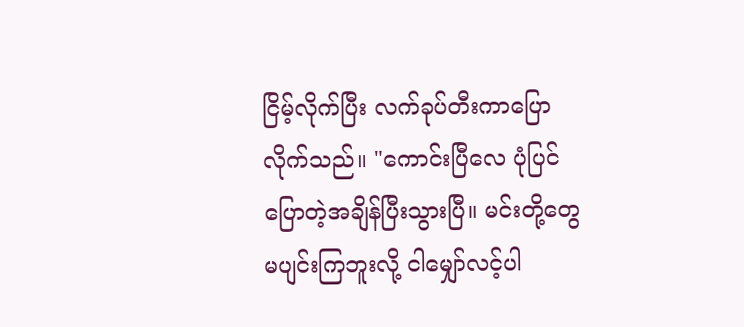ငြိမ့်လိုက်ပြီး လက်ခုပ်တီးကာပြောလိုက်သည်။ "ကောင်းပြီလေ ပုံပြင်ပြောတဲ့အချိန်ပြီးသွားပြီ။ မင်းတို့တွေမပျင်းကြဘူးလို့ ငါမျှော်လင့်ပါ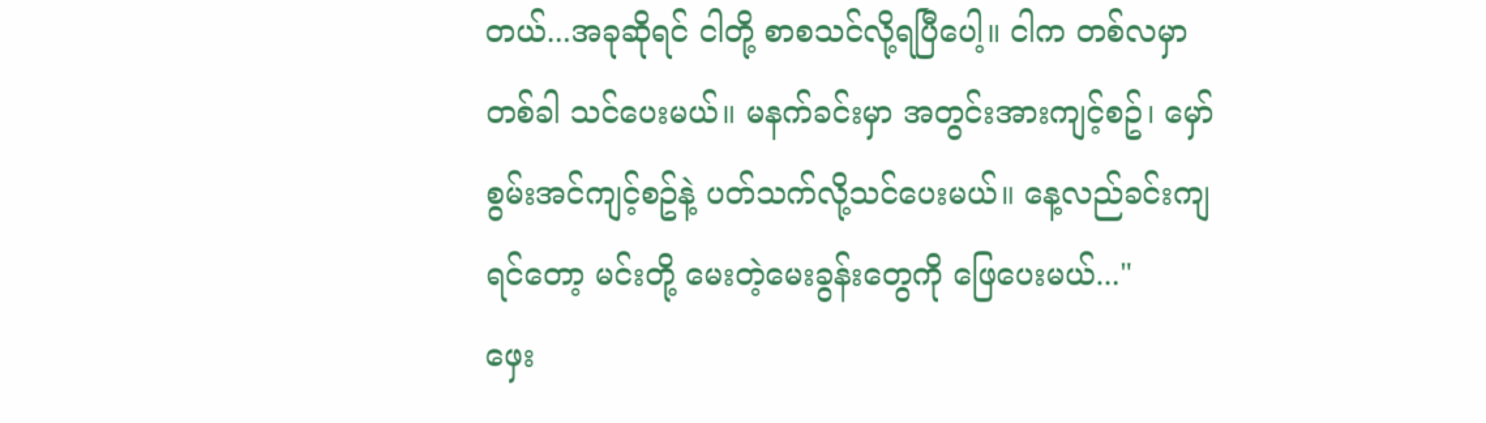တယ်...အခုဆိုရင် ငါတို့ စာစသင်လို့ရပြီပေါ့။ ငါက တစ်လမှာတစ်ခါ သင်ပေးမယ်။ မနက်ခင်းမှာ အတွင်းအားကျင့်စဥ်၊ မှော်စွမ်းအင်ကျင့်စဥ်နဲ့ ပတ်သက်လို့သင်ပေးမယ်။ နေ့လည်ခင်းကျရင်တော့ မင်းတို့ မေးတဲ့မေးခွန်းတွေကို ဖြေပေးမယ်..."
ဖှေး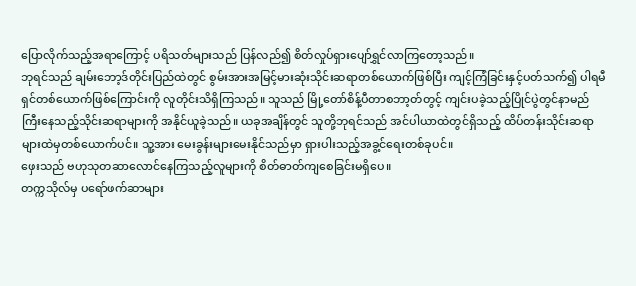ပြောလိုက်သည့်အရာကြောင့် ပရိသတ်များသည် ပြန်လည်၍ စိတ်လှုပ်ရှားပျော်ရွှင်လာကြတော့သည်။
ဘုရင်သည် ချမ်းဘော့ဒ်တိုင်းပြည်ထဲတွင် စွမ်းအားအမြင့်မားဆုံးသိုင်းဆရာတစ်ယောက်ဖြစ်ပြီး ကျင့်ကြံခြင်းနှင့်ပတ်သက်၍ ပါရမီရှင်တစ်ယောက်ဖြစ်ကြောင်းကို လူတိုင်းသိရှိကြသည်။ သူသည် မြို့တော်စိန့်ပီတာစဘာ့တ်တွင့် ကျင်းပခဲ့သည့်ပြိုင်ပွဲတွင်နာမည်ကြီးနေသည့်သိုင်းဆရာများကို အနိုင်ယူခဲ့သည်။ ယခုအချိန်တွင် သူတို့ဘုရင်သည် အင်ပါယာထဲတွင်ရှိသည့် ထိပ်တန်းသိုင်းဆရာများထဲမှတစ်ယောက်ပင်။ သူ့အား မေးခွန်းများမေးနိုင်သည်မှာ ရှားပါးသည့်အခွ့င်ရေးတစ်ခုပင်။
ဖှေးသည် ဗဟုသုတဆာလောင်နေကြသည့်လူများကို စိတ်ဓာတ်ကျစေခြင်းမရှိပေ။
တက္ကသိုလ်မှ ပရော်ဖက်ဆာများ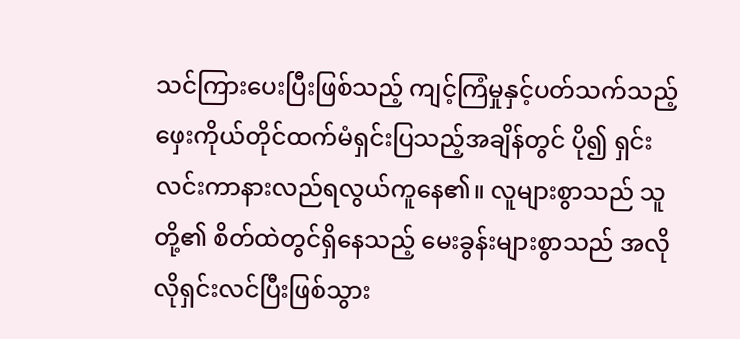သင်ကြားပေးပြီးဖြစ်သည့် ကျင့်ကြံမှုနှင့်ပတ်သက်သည့် ဖှေးကိုယ်တိုင်ထက်မံရှင်းပြသည့်အချိန်တွင် ပို၍ ရှင်းလင်းကာနားလည်ရလွယ်ကူနေ၏။ လူများစွာသည် သူတို့၏ စိတ်ထဲတွင်ရှိနေသည့် မေးခွန်းများစွာသည် အလိုလိုရှင်းလင်ပြီးဖြစ်သွား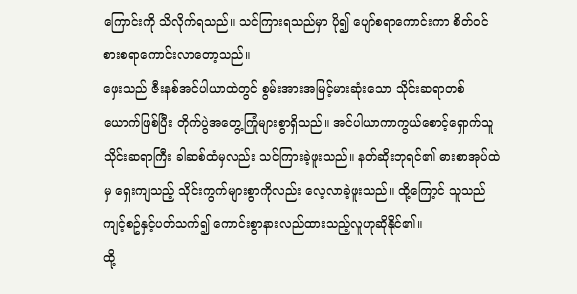ကြောင်းကို သိလိုက်ရသည်။ သင်ကြားရသည်မှာ ပို၍ ပျော်စရာကောင်းကာ စိတ်၀င်စားစရာကောင်းလာတော့သည်။
ဖှေးသည် ဇီးနစ်အင်ပါယာထဲတွင် စွမ်းအားအမြင့်မားဆုံးသော သိုင်းဆရာတစ်ယောက်ဖြစ်ပြီး တိုက်ပွဲအတွေ့ကြုံများစွာရှိသည်။ အင်ပါယာကာကွယ်စောင့်ရှောက်သူသိုင်းဆရာကြီး ခါဆစ်ထံမှလည်း သင်ကြားခဲ့ဖူးသည်။ နတ်ဆိုးဘုရင်၏ ဓားစာအုပ်ထဲမှ ရှေးကျသည့် သိုင်းကွက်များစွာကိုလည်း လေ့လာခဲ့ဖူးသည်။ ထို့ကြော့င် သူသည် ကျင့်စဥ်နှင့်ပတ်သက်၍ ကောင်းစွာနားလည်ထားသည့်လူဟုဆိုနိုင်၏။
ထို့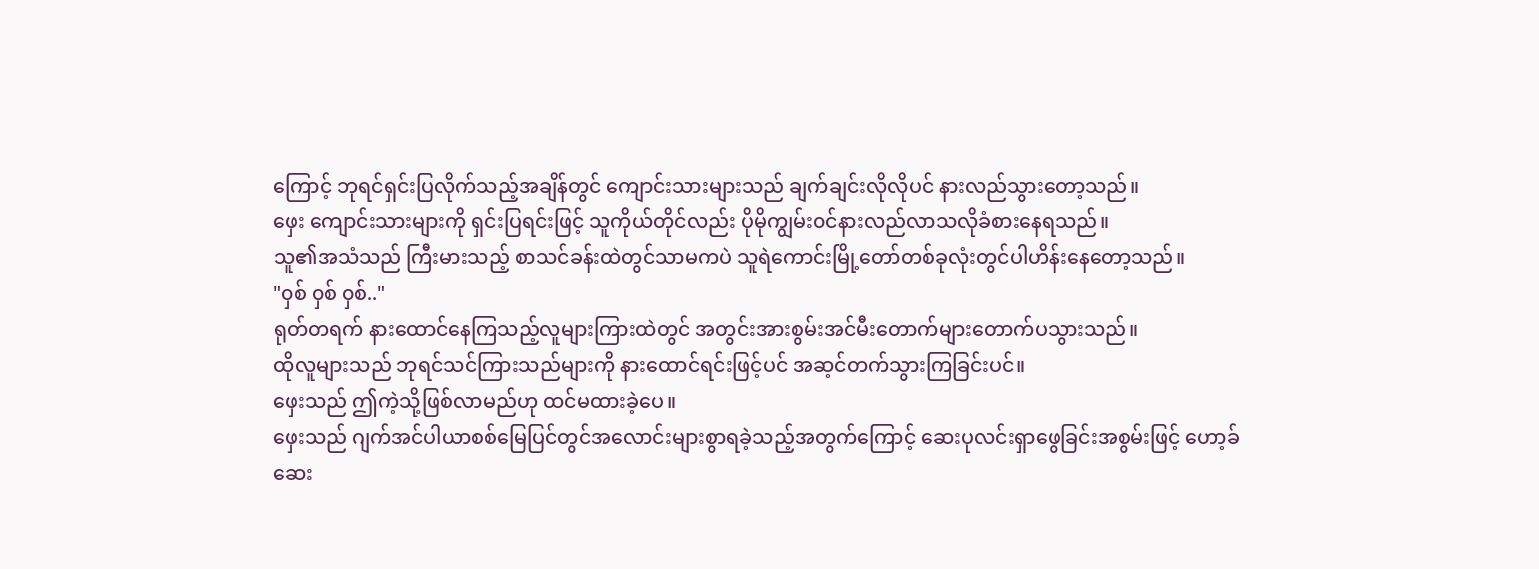ကြောင့် ဘုရင်ရှင်းပြလိုက်သည့်အချိန်တွင် ကျောင်းသားများသည် ချက်ချင်းလိုလိုပင် နားလည်သွားတော့သည်။
ဖှေး ကျောင်းသားများကို ရှင်းပြရင်းဖြင့် သူကိုယ်တိုင်လည်း ပိုမိုကျွမ်း၀င်နားလည်လာသလိုခံစားနေရသည်။
သူ၏အသံသည် ကြီးမားသည့် စာသင်ခန်းထဲတွင်သာမကပဲ သူရဲကောင်းမြို့တော်တစ်ခုလုံးတွင်ပါဟိန်းနေတော့သည်။
"၀ှစ် ၀ှစ် ၀ှစ်.."
ရုတ်တရက် နားထောင်နေကြသည့်လူများကြားထဲတွင် အတွင်းအားစွမ်းအင်မီးတောက်များတောက်ပသွားသည်။
ထိုလူများသည် ဘုရင်သင်ကြားသည်များကို နားထောင်ရင်းဖြင့်ပင် အဆ့င်တက်သွားကြခြင်းပင်။
ဖှေးသည် ဤကဲ့သို့ဖြစ်လာမည်ဟု ထင်မထားခဲ့ပေ။
ဖှေးသည် ဂျက်အင်ပါယာစစ်မြေပြင်တွင်အလောင်းများစွာရခဲ့သည့်အတွက်ကြောင့် ဆေးပုလင်းရှာဖွေခြင်းအစွမ်းဖြင့် ဟော့ခ်ဆေး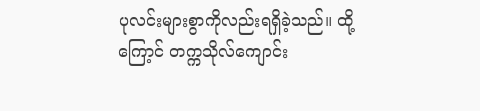ပုလင်းများစွာကိုလည်းရရှိခဲ့သည်။ ထို့ကြော့င် တက္ကသိုလ်ကျောင်း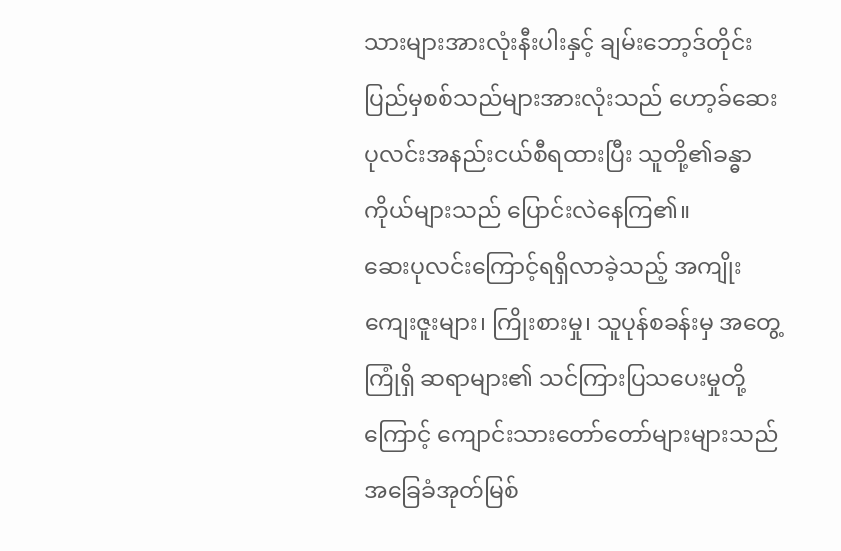သားများအားလုံးနီးပါးနှင့် ချမ်းဘော့ဒ်တိုင်းပြည်မှစစ်သည်များအားလုံးသည် ဟော့ခ်ဆေးပုလင်းအနည်းငယ်စီရထားပြီး သူတို့၏ခန္ဓာကိုယ်များသည် ပြောင်းလဲနေကြ၏။
ဆေးပုလင်းကြောင့်ရရှိလာခဲ့သည့် အကျိုးကျေးဇူးများ၊ ကြိုးစားမှု၊ သူပုန်စခန်းမှ အတွေ့ကြုံရှိ ဆရာများ၏ သင်ကြားပြသပေးမှုတို့ကြောင့် ကျောင်းသားတော်တော်များများသည် အခြေခံအုတ်မြစ်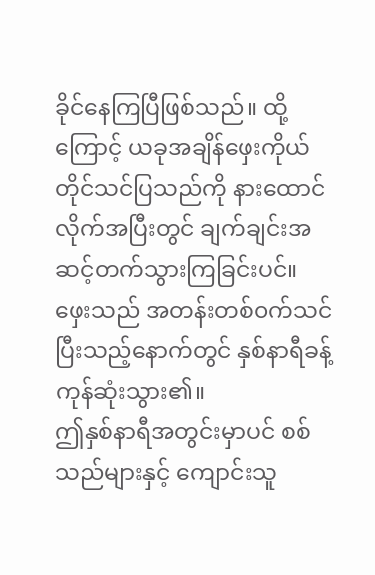ခိုင်နေကြပြီဖြစ်သည်။ ထို့ကြောင့် ယခုအချိန်ဖှေးကိုယ်တိုင်သင်ပြသည်ကို နားထောင်လိုက်အပြီးတွင် ချက်ချင်းအဆင့်တက်သွားကြခြင်းပင်။
ဖှေးသည် အတန်းတစ်၀က်သင်ပြီးသည့်နောက်တွင် နှစ်နာရီခန့်ကုန်ဆုံးသွား၏။
ဤနှစ်နာရီအတွင်းမှာပင် စစ်သည်များနှင့် ကျောင်းသူ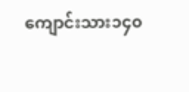ကျောင်းသား၁၄၀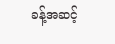ခန့်အဆင့်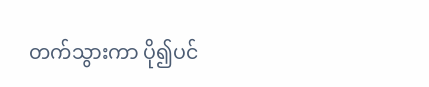တက်သွားကာ ပို၍ပင်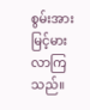စွမ်းအားမြင့်မားလာကြသည်။